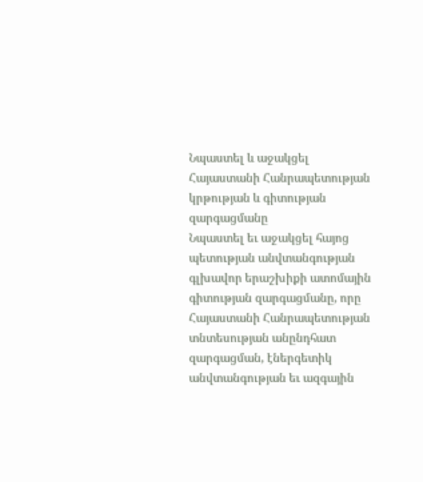Նպաստել և աջակցել Հայաստանի Հանրապետության կրթության և գիտության զարգացմանը
Նպաստել եւ աջակցել հայոց պետության անվտանգության գլխավոր երաշխիքի ատոմային գիտության զարգացմանը, որը Հայաստանի Հանրապետության տնտեսության անընդհատ զարգացման, էներգետիկ անվտանգության եւ ազգային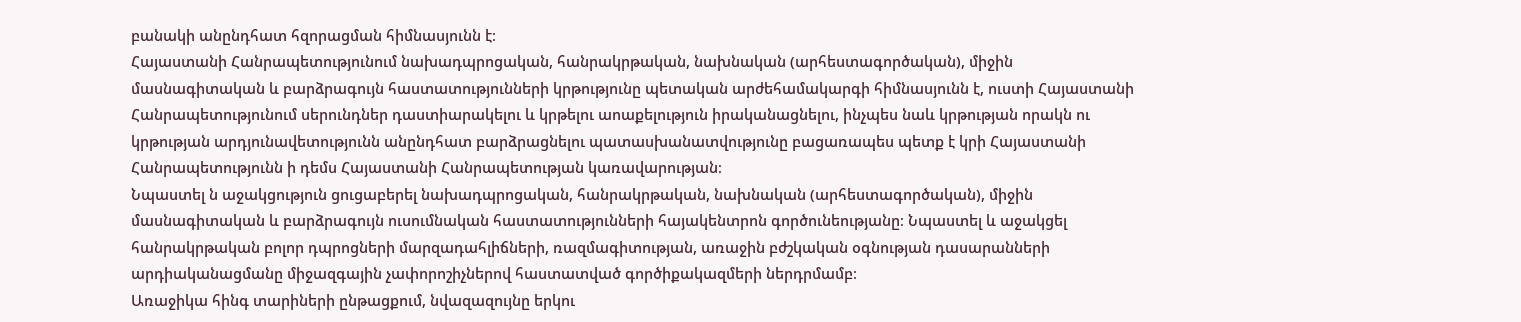բանակի անընդհատ հզորացման հիմնասյունն է։
Հայաստանի Հանրապետությունում նախադպրոցական, հանրակրթական, նախնական (արհեստագործական), միջին մասնագիտական և բարձրագույն հաստատությունների կրթությունը պետական արժեհամակարգի հիմնասյունն է, ուստի Հայաստանի Հանրապետությունում սերունդներ դաստիարակելու և կրթելու աոաքելություն իրականացնելու, ինչպես նաև կրթության որակն ու կրթության արդյունավետությունն անընդհատ բարձրացնելու պատասխանատվությունը բացառապես պետք է կրի Հայաստանի Հանրապետությունն ի դեմս Հայաստանի Հանրապետության կառավարության։
Նպաստել ն աջակցություն ցուցաբերել նախադպրոցական, հանրակրթական, նախնական (արհեստագործական), միջին մասնագիտական և բարձրագույն ուսումնական հաստատությունների հայակենտրոն գործունեությանը։ Նպաստել և աջակցել հանրակրթական բոլոր դպրոցների մարզադահլիճների, ռազմագիտության, առաջին բժշկական օգնության դասարանների արդիականացմանը միջազգային չափորոշիչներով հաստատված գործիքակազմերի ներդրմամբ։
Առաջիկա հինգ տարիների ընթացքում, նվազազույնը երկու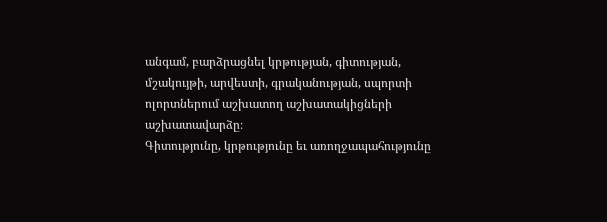անգամ, բարձրացնել կրթության, գիտության, մշակույթի, արվեստի, գրականության, սպորտի ոլորտներում աշխատող աշխատակիցների աշխատավարձը։
Գիտությունը, կրթությունը եւ առողջապահությունը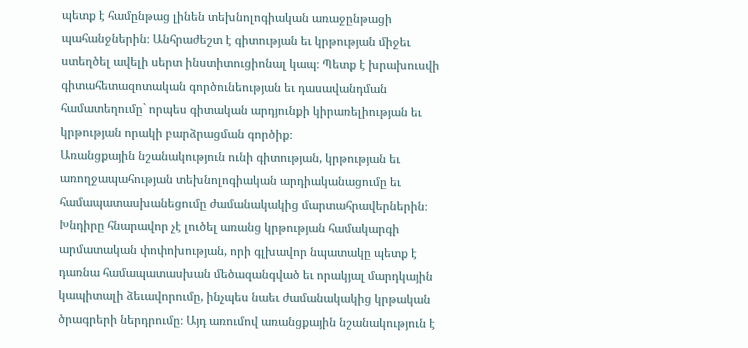պետք է համընթաց լինեն տեխնոլոգիական առաջընթացի պահանջներին։ Անհրաժեշտ է գիտության եւ կրթության միջեւ ստեղծել ավելի սերտ ինստիտուցիոնալ կապ։ Պետք է խրախուսվի գիտահետազոտական գործունեության եւ դասավանդման համատեղումը` որպես գիտական արդյունքի կիրառելիության եւ կրթության որակի բարձրացման գործիք։
Առանցքային նշանակություն ունի գիտության, կրթության եւ առողջապահության տեխնոլոգիական արդիականացումը եւ համապատասխանեցումը ժամանակակից մարտահրավերներին։ Խնդիրը հնարավոր չէ լուծել առանց կրթության համակարգի արմատական փոփոխության, որի գլխավոր նպատակը պետք է դառնա համապատասխան մեծազանգված եւ որակյալ մարդկային կապիտալի ձեւավորումը, ինչպես նաեւ ժամանակակից կրթական ծրագրերի ներդրումը։ Այդ առումով առանցքային նշանակություն է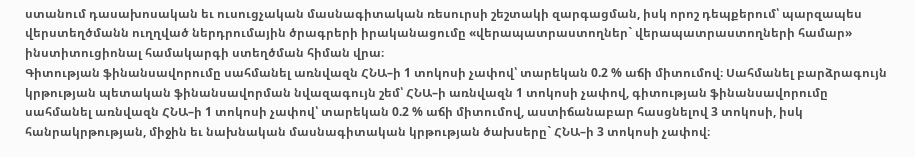ստանում դասախոսական եւ ուսուցչական մասնագիտական ռեսուրսի շեշտակի զարգացման, իսկ որոշ դեպքերում՝ պարզապես վերստեղծմանն ուղղված ներդրումային ծրագրերի իրականացումը «վերապատրաստողներ` վերապատրաստողների համար» ինստիտուցիոնալ համակարգի ստեղծման հիման վրա։
Գիտության ֆինանսավորումը սահմանել առնվազն ՀՆԱ–ի 1 տոկոսի չափով՝ տարեկան 0.2 % աճի միտումով։ Սահմանել բարձրագույն կրթության պետական ֆինանսավորման նվազագույն շեմ՝ ՀՆԱ–ի առնվազն 1 տոկոսի չափով, գիտության ֆինանսավորումը սահմանել առնվազն ՀՆԱ–ի 1 տոկոսի չափով՝ տարեկան 0.2 % աճի միտումով, աստիճանաբար հասցնելով 3 տոկոսի, իսկ հանրակրթության, միջին եւ նախնական մասնագիտական կրթության ծախսերը` ՀՆԱ–ի 3 տոկոսի չափով։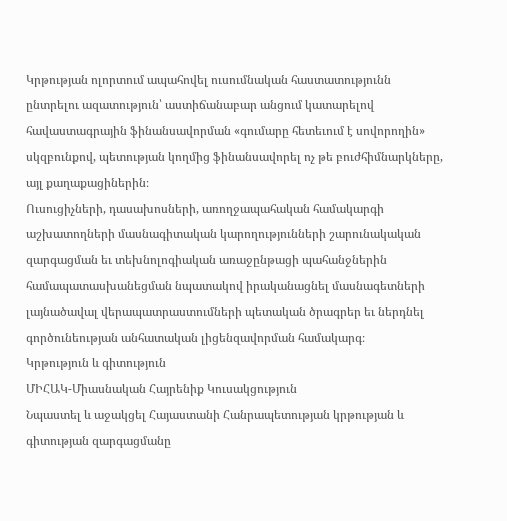Կրթության ոլորտում ապահովել ուսումնական հաստատությունն ընտրելու ազատություն՝ աստիճանաբար անցում կատարելով հավաստագրային ֆինանսավորման «գումարը հետեւում է սովորողին» սկզբունքով, պետության կողմից ֆինանսավորել ոչ թե բուժհիմնարկները, այլ քաղաքացիներին։
Ուսուցիչների, դասախոսների, առողջապահական համակարգի աշխատողների մասնագիտական կարողությունների շարունակական զարգացման եւ տեխնոլոգիական առաջընթացի պահանջներին համապատասխանեցման նպատակով իրականացնել մասնագետների լայնածավալ վերապատրաստումների պետական ծրագրեր եւ ներդնել գործունեության անհատական լիցենզավորման համակարգ։
Կրթություն և գիտություն
ՄԻՀԱԿ-Միասնական Հայրենիք Կուսակցություն
Նպաստել և աջակցել Հայաստանի Հանրապետության կրթության և գիտության զարգացմանը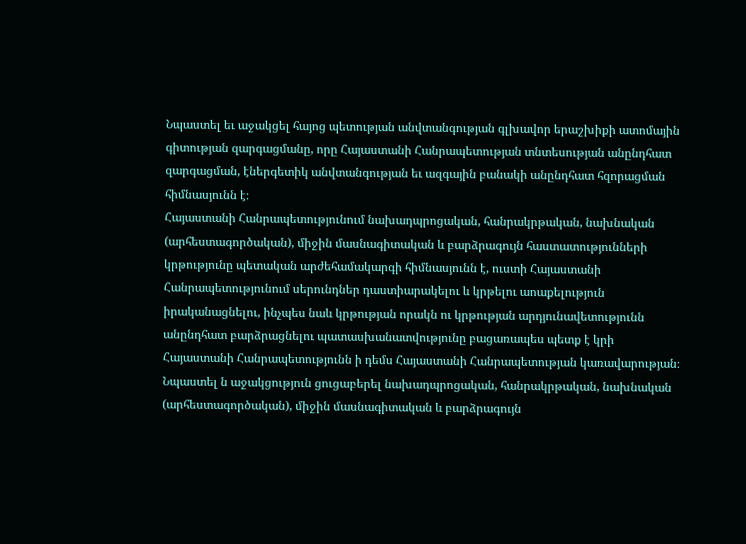Նպաստել եւ աջակցել հայոց պետության անվտանգության գլխավոր երաշխիքի ատոմային գիտության զարգացմանը, որը Հայաստանի Հանրապետության տնտեսության անընդհատ զարգացման, էներգետիկ անվտանգության եւ ազգային բանակի անընդհատ հզորացման հիմնասյունն է։
Հայաստանի Հանրապետությունում նախադպրոցական, հանրակրթական, նախնական (արհեստագործական), միջին մասնագիտական և բարձրագույն հաստատությունների կրթությունը պետական արժեհամակարգի հիմնասյունն է, ուստի Հայաստանի Հանրապետությունում սերունդներ դաստիարակելու և կրթելու աոաքելություն իրականացնելու, ինչպես նաև կրթության որակն ու կրթության արդյունավետությունն անընդհատ բարձրացնելու պատասխանատվությունը բացառապես պետք է կրի Հայաստանի Հանրապետությունն ի դեմս Հայաստանի Հանրապետության կառավարության։
Նպաստել ն աջակցություն ցուցաբերել նախադպրոցական, հանրակրթական, նախնական (արհեստագործական), միջին մասնագիտական և բարձրագույն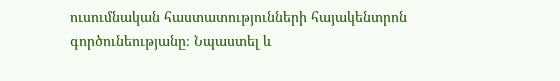ուսումնական հաստատությունների հայակենտրոն գործունեությանը։ Նպաստել և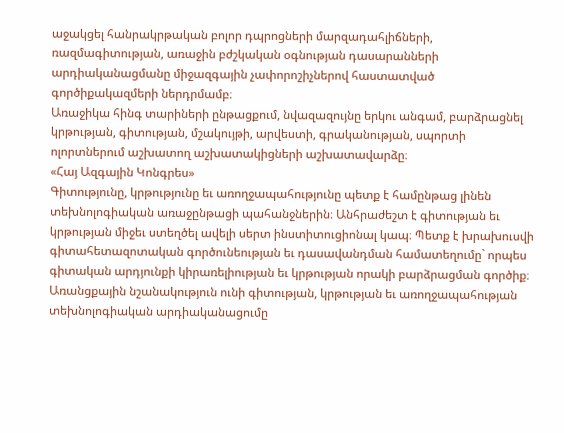աջակցել հանրակրթական բոլոր դպրոցների մարզադահլիճների, ռազմագիտության, առաջին բժշկական օգնության դասարանների արդիականացմանը միջազգային չափորոշիչներով հաստատված գործիքակազմերի ներդրմամբ։
Առաջիկա հինգ տարիների ընթացքում, նվազազույնը երկու անգամ, բարձրացնել կրթության, գիտության, մշակույթի, արվեստի, գրականության, սպորտի ոլորտներում աշխատող աշխատակիցների աշխատավարձը։
«Հայ Ազգային Կոնգրես»
Գիտությունը, կրթությունը եւ առողջապահությունը պետք է համընթաց լինեն տեխնոլոգիական առաջընթացի պահանջներին։ Անհրաժեշտ է գիտության եւ կրթության միջեւ ստեղծել ավելի սերտ ինստիտուցիոնալ կապ։ Պետք է խրախուսվի գիտահետազոտական գործունեության եւ դասավանդման համատեղումը` որպես գիտական արդյունքի կիրառելիության եւ կրթության որակի բարձրացման գործիք։
Առանցքային նշանակություն ունի գիտության, կրթության եւ առողջապահության տեխնոլոգիական արդիականացումը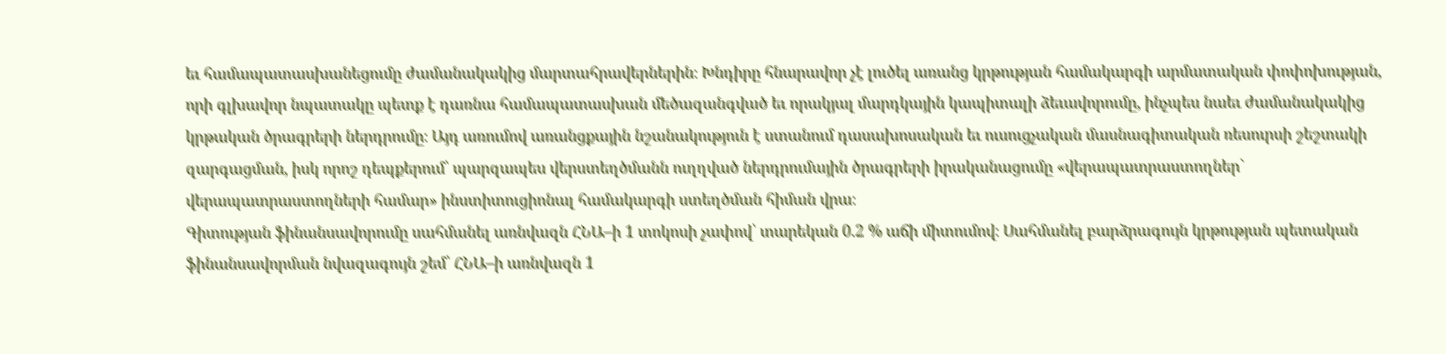եւ համապատասխանեցումը ժամանակակից մարտահրավերներին։ Խնդիրը հնարավոր չէ լուծել առանց կրթության համակարգի արմատական փոփոխության, որի գլխավոր նպատակը պետք է դառնա համապատասխան մեծազանգված եւ որակյալ մարդկային կապիտալի ձեւավորումը, ինչպես նաեւ ժամանակակից կրթական ծրագրերի ներդրումը։ Այդ առումով առանցքային նշանակություն է ստանում դասախոսական եւ ուսուցչական մասնագիտական ռեսուրսի շեշտակի զարգացման, իսկ որոշ դեպքերում՝ պարզապես վերստեղծմանն ուղղված ներդրումային ծրագրերի իրականացումը «վերապատրաստողներ` վերապատրաստողների համար» ինստիտուցիոնալ համակարգի ստեղծման հիման վրա։
Գիտության ֆինանսավորումը սահմանել առնվազն ՀՆԱ–ի 1 տոկոսի չափով՝ տարեկան 0.2 % աճի միտումով։ Սահմանել բարձրագույն կրթության պետական ֆինանսավորման նվազագույն շեմ՝ ՀՆԱ–ի առնվազն 1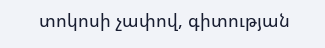տոկոսի չափով, գիտության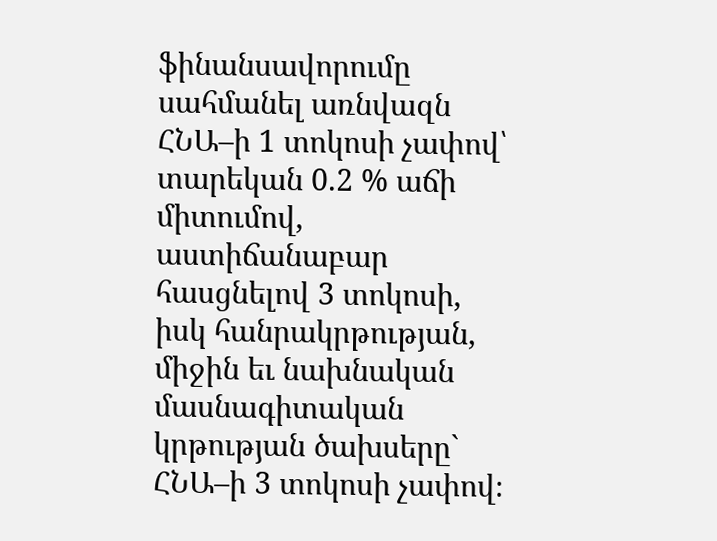ֆինանսավորումը սահմանել առնվազն ՀՆԱ–ի 1 տոկոսի չափով՝ տարեկան 0.2 % աճի միտումով, աստիճանաբար հասցնելով 3 տոկոսի, իսկ հանրակրթության, միջին եւ նախնական մասնագիտական կրթության ծախսերը` ՀՆԱ–ի 3 տոկոսի չափով։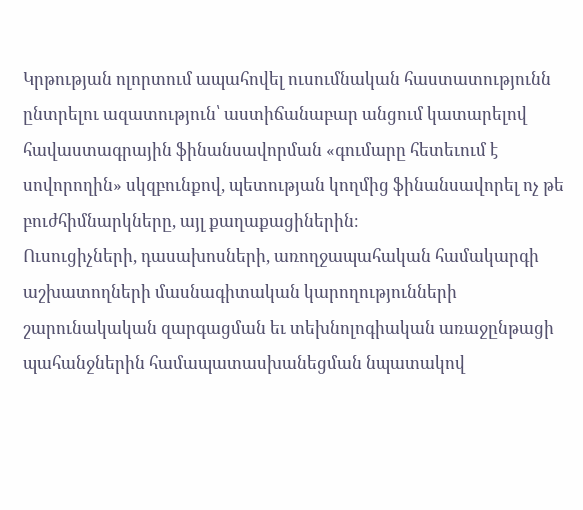Կրթության ոլորտում ապահովել ուսումնական հաստատությունն ընտրելու ազատություն՝ աստիճանաբար անցում կատարելով հավաստագրային ֆինանսավորման «գումարը հետեւում է սովորողին» սկզբունքով, պետության կողմից ֆինանսավորել ոչ թե բուժհիմնարկները, այլ քաղաքացիներին։
Ուսուցիչների, դասախոսների, առողջապահական համակարգի աշխատողների մասնագիտական կարողությունների շարունակական զարգացման եւ տեխնոլոգիական առաջընթացի պահանջներին համապատասխանեցման նպատակով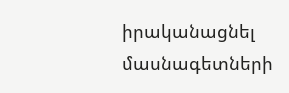իրականացնել մասնագետների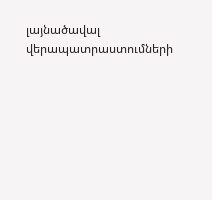լայնածավալ վերապատրաստումների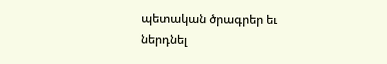պետական ծրագրեր եւ ներդնել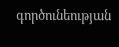գործունեության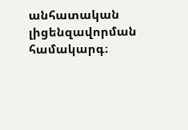անհատական լիցենզավորման համակարգ։